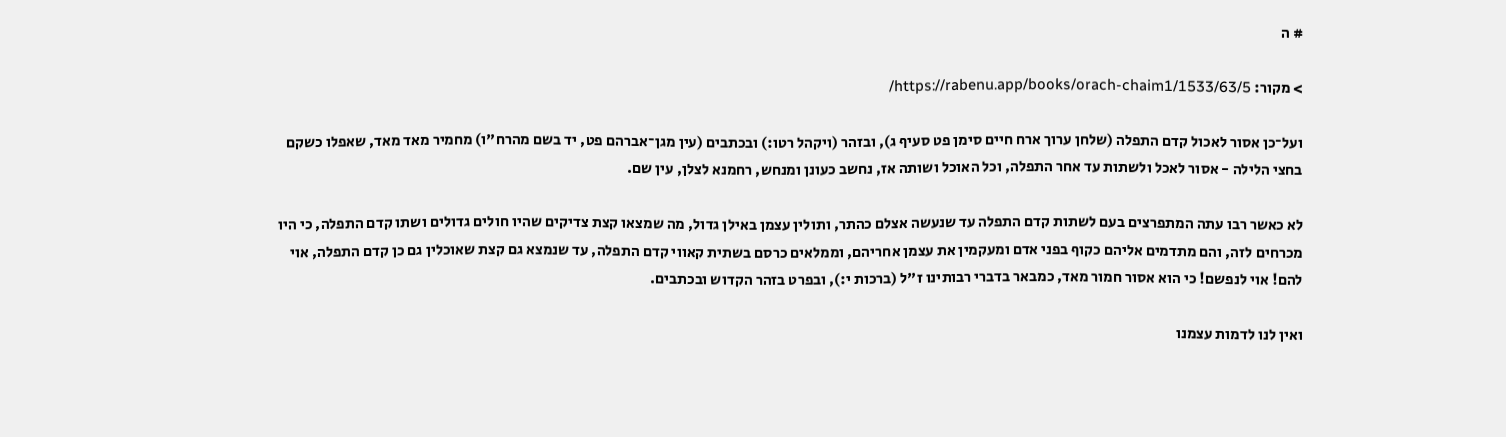# ה

> מקור: https://rabenu.app/books/orach-chaim1/1533/63/5/

ועל־כן אסור לאכול קדם התפלה (שלחן ערוך ארח חיים סימן פט סעיף ג), ובזהר (ויקהל רטו:) ובכתבים (עין מגן־אברהם פט, יד בשם מהרח"ו) מחמיר מאד מאד, שאפלו כשקם בחצי הלילה - אסור לאכל ולשתות עד אחר התפלה, וכל האוכל ושותה אז, נחשב כעונן ומנחש, רחמנא לצלן, עין שם.

לא כאשר רבו עתה המתפרצים בעם לשתות קדם התפלה עד שנעשה אצלם כהתר, ותולין עצמן באילן גדול, מה שמצאו קצת צדיקים שהיו חולים גדולים ושתו קדם התפלה, כי היו מכרחים לזה, והם מתדמים אליהם כקוף בפני אדם ומעקמין את עצמן אחריהם, וממלאים כרסם בשתית קאווי קדם התפלה, עד שנמצא גם קצת שאוכלין גם כן קדם התפלה, אוי להם! אוי לנפשם! כי הוא אסור חמור מאד, כמבאר בדברי רבותינו ז"ל (ברכות י:), ובפרט בזהר הקדוש ובכתבים.

ואין לנו לדמות עצמנו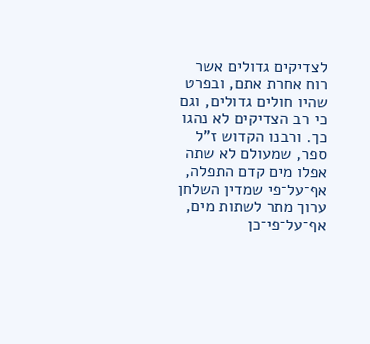לצדיקים גדולים אשר רוח אחרת אתם, ובפרט שהיו חולים גדולים, וגם כי רב הצדיקים לא נהגו כך. ורבנו הקדוש ז"ל ספר, שמעולם לא שתה אפלו מים קדם התפלה, אף־על־פי שמדין השלחן ערוך מתר לשתות מים, אף־על־פי־כן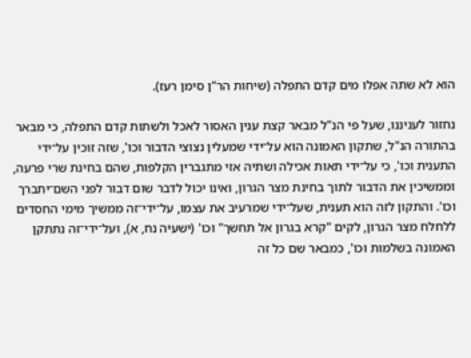הוא לא שתה אפלו מים קדם התפלה (שיחות הר"ן סימן רעז).

נחזור לעניננו, שעל פי הנ"ל מבאר קצת ענין האסור לאכל ולשתות קדם התפלה, כי מבאר בהתורה הנ"ל, שתקון האמונה הוא על־ידי שמעלין נצוצי הדבור וכו', שזה זוכין על־ידי התענית וכו', כי על־ידי תאות אכילה ושתיה אזי מתגברין הקלפות, שהם בחינת שרי פרעה, וממשיכין את הדבור לתוך בחינת מצר הגרון, ואינו יכול לדבר שום דבור לפני השם־יתברך וכו'. והתקון לזה הוא תענית, שעל־ידי שמרעיב את עצמו, על־ידי־זה ממשיך מימי החסדים ללחלח מצר הגרון, לקים "קרא בגרון אל תחשך" וכו' (ישעיה נח, א), ועל־ידי־זה נתתקן האמונה בשלמות וכו', כמבאר שם כל זה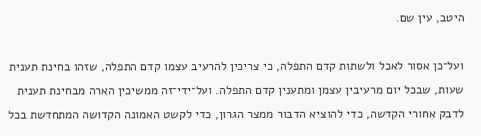היטב, עין שם.

ועל־כן אסור לאכל ולשתות קדם התפלה, כי צריכין להרעיב עצמו קדם התפלה, שזהו בחינת תענית שעות, שבכל יום מרעיבין עצמן ומתענין קדם התפלה. ועל־ידי־זה ממשיכין הארה מבחינת תענית לדבק אחורי הקדשה, כדי להוציא הדבור ממצר הגרון, כדי לקשט האמונה הקדושה המתחדשת בכל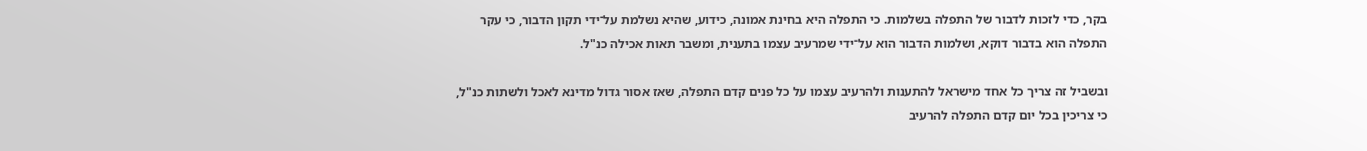בקר, כדי לזכות לדבור של התפלה בשלמות. כי התפלה היא בחינת אמונה, כידוע, שהיא נשלמת על־ידי תקון הדבור, כי עקר התפלה הוא בדבור דוקא, ושלמות הדבור הוא על־ידי שמרעיב עצמו בתענית, ומשבר תאות אכילה כנ"ל.

ובשביל זה צריך כל אחד מישראל להתענות ולהרעיב עצמו על כל פנים קדם התפלה, שאז אסור גדול מדינא לאכל ולשתות כנ"ל, כי צריכין בכל יום קדם התפלה להרעיב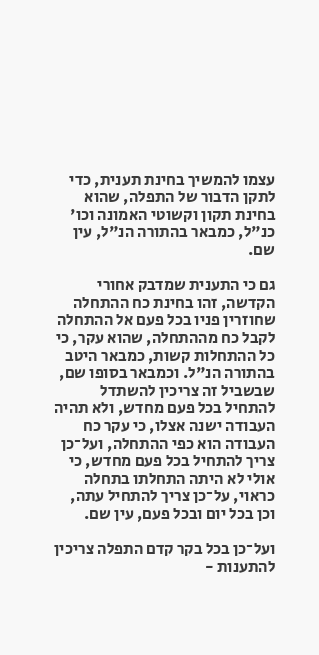עצמו להמשיך בחינת תענית, כדי לתקן הדבור של התפלה, שהוא בחינת תקון וקשוטי האמונה וכו' כנ"ל, כמבאר בהתורה הנ"ל, עין שם.

גם כי התענית שמדבק אחורי הקדשה, זהו בחינת כח ההתחלה שחוזרין פניו בכל פעם אל ההתחלה לקבל כח מההתחלה, שהוא עקר, כי כל ההתחלות קשות, כמבאר היטב בהתורה הנ"ל. וכמבאר בסופו שם, שבשביל זה צריכין להשתדל להתחיל בכל פעם מחדש, ולא תהיה העבודה ישנה אצלו, כי עקר כח העבודה הוא כפי ההתחלה, ועל־כן צריך להתחיל בכל פעם מחדש, כי אולי לא היתה התחלתו בתחלה כראוי, על־כן צריך להתחיל עתה, וכן בכל יום ובכל פעם, עין שם.

ועל־כן בכל בקר קדם התפלה צריכין להתענות -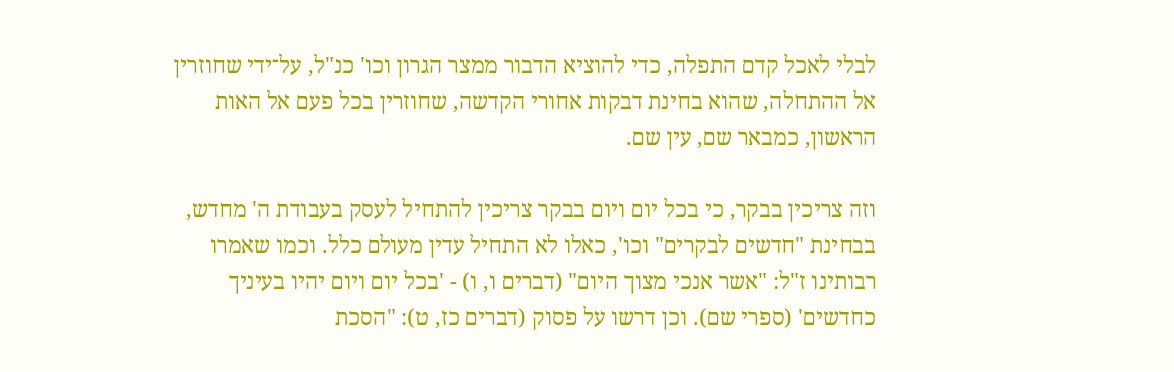לבלי לאכל קדם התפלה, כדי להוציא הדבור ממצר הגרון וכו' כנ"ל, על־ידי שחוזרין אל ההתחלה, שהוא בחינת דבקות אחורי הקדשה, שחוזרין בכל פעם אל האות הראשון, כמבאר שם, עין שם.

וזה צריכין בבקר, כי בכל יום ויום בבקר צריכין להתחיל לעסק בעבודת ה' מחדש, בבחינת "חדשים לבקרים" וכו', כאלו לא התחיל עדין מעולם כלל. וכמו שאמרו רבותינו ז"ל: "אשר אנכי מצוך היום" (דברים ו, ו) - 'בכל יום ויום יהיו בעיניך כחדשים' (ספרי שם). וכן דרשו על פסוק (דברים כז, ט): "הסכת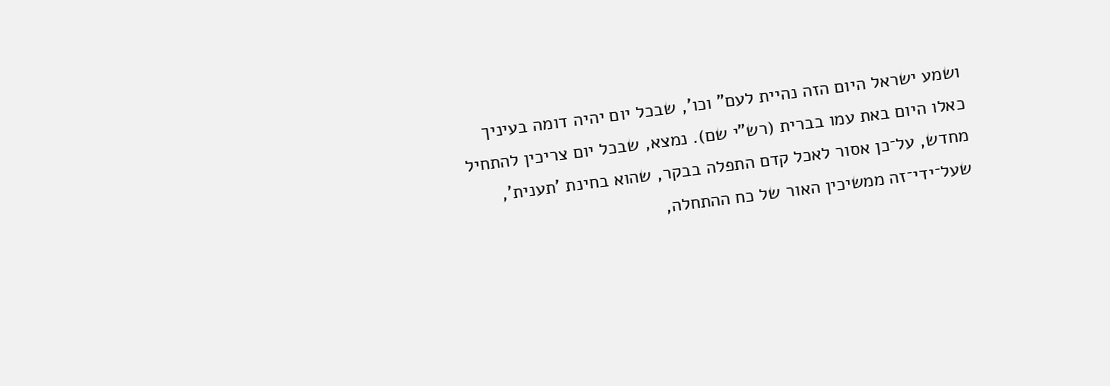ושמע ישראל היום הזה נהיית לעם" וכו', שבכל יום יהיה דומה בעיניך כאלו היום באת עמו בברית (רש"י שם). נמצא, שבכל יום צריכין להתחיל מחדש, על־כן אסור לאכל קדם התפלה בבקר, שהוא בחינת 'תענית', שעל־ידי־זה ממשיכין האור של כח ההתחלה,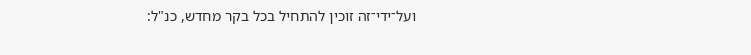ועל־ידי־זה זוכין להתחיל בכל בקר מחדש, כנ"ל: